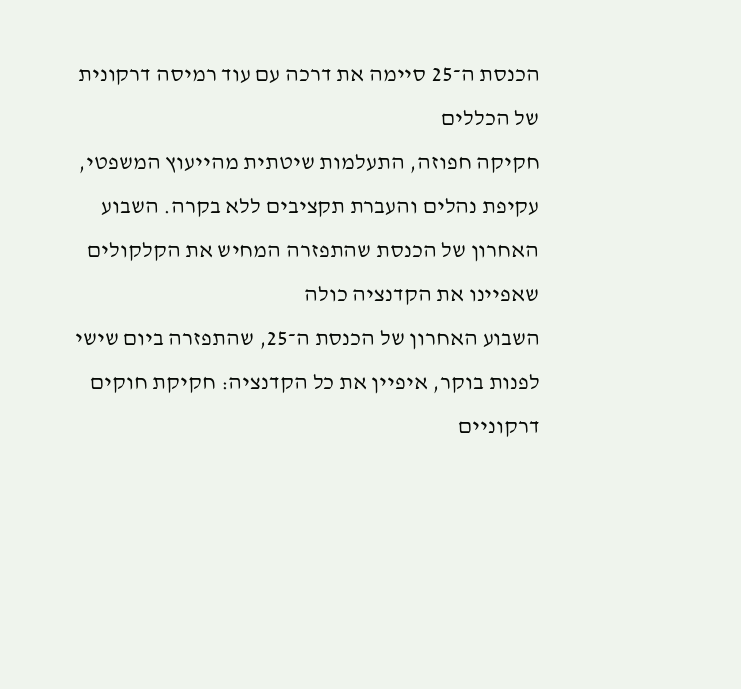הכנסת ה־25 סיימה את דרכה עם עוד רמיסה דרקונית של הכללים
חקיקה חפוזה, התעלמות שיטתית מהייעוץ המשפטי, עקיפת נהלים והעברת תקציבים ללא בקרה. השבוע האחרון של הכנסת שהתפזרה המחיש את הקלקולים שאפיינו את הקדנציה כולה
השבוע האחרון של הכנסת ה־25, שהתפזרה ביום שישי לפנות בוקר, איפיין את כל הקדנציה: חקיקת חוקים דרקוניים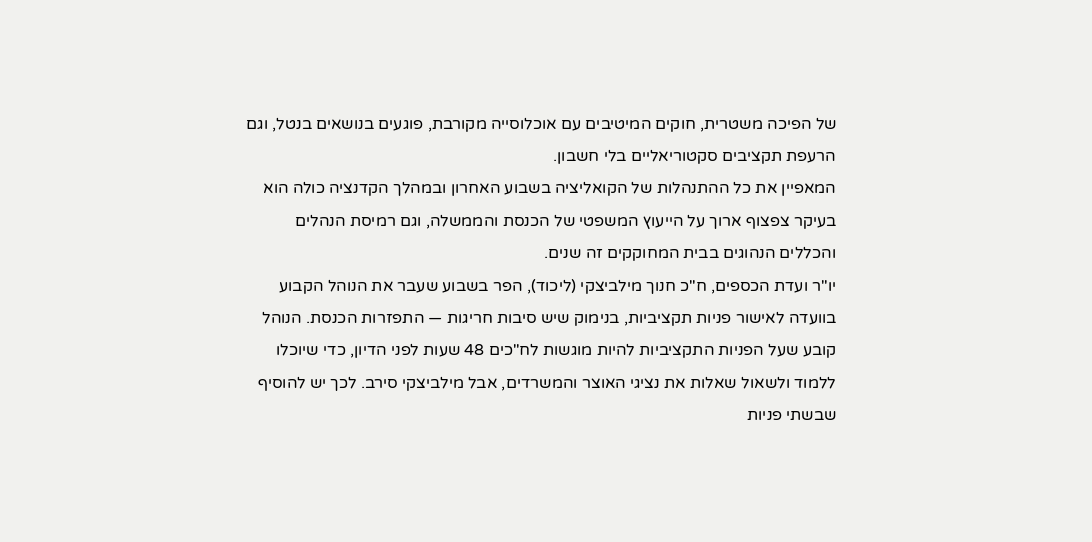של הפיכה משטרית, חוקים המיטיבים עם אוכלוסייה מקורבת, פוגעים בנושאים בנטל, וגם הרעפת תקציבים סקטוריאליים בלי חשבון.
המאפיין את כל ההתנהלות של הקואליציה בשבוע האחרון ובמהלך הקדנציה כולה הוא בעיקר צפצוף ארוך על הייעוץ המשפטי של הכנסת והממשלה, וגם רמיסת הנהלים והכללים הנהוגים בבית המחוקקים זה שנים.
יו"ר ועדת הכספים, ח"כ חנוך מילביצקי (ליכוד), הפר בשבוע שעבר את הנוהל הקבוע בוועדה לאישור פניות תקציביות, בנימוק שיש סיבות חריגות — התפזרות הכנסת. הנוהל קובע שעל הפניות התקציביות להיות מוגשות לח"כים 48 שעות לפני הדיון, כדי שיוכלו ללמוד ולשאול שאלות את נציגי האוצר והמשרדים, אבל מילביצקי סירב. לכך יש להוסיף שבשתי פניות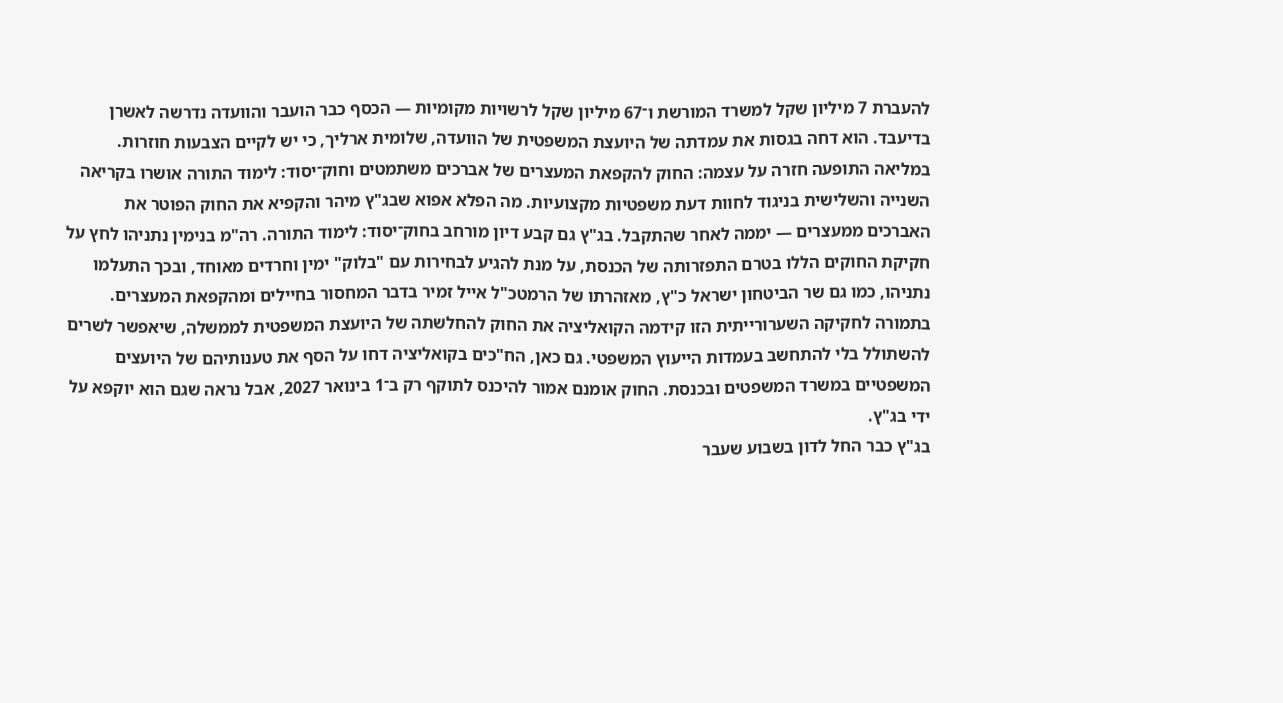להעברת 7 מיליון שקל למשרד המורשת ו־67 מיליון שקל לרשויות מקומיות — הכסף כבר הועבר והוועדה נדרשה לאשרן בדיעבד. הוא דחה בגסות את עמדתה של היועצת המשפטית של הוועדה, שלומית ארליך, כי יש לקיים הצבעות חוזרות.
במליאה התופעה חזרה על עצמה: החוק להקפאת המעצרים של אברכים משתמטים וחוק־יסוד: לימוד התורה אושרו בקריאה השנייה והשלישית בניגוד לחוות דעת משפטיות מקצועיות. מה הפלא אפוא שבג"ץ מיהר והקפיא את החוק הפוטר את האברכים ממעצרים — יממה לאחר שהתקבל. בג"ץ גם קבע דיון מורחב בחוק־יסוד: לימוד התורה. רה"מ בנימין נתניהו לחץ על חקיקת החוקים הללו בטרם התפזרותה של הכנסת, על מנת להגיע לבחירות עם "בלוק" ימין וחרדים מאוחד, ובכך התעלמו נתניהו, כמו גם שר הביטחון ישראל כ"ץ, מאזהרתו של הרמטכ"ל אייל זמיר בדבר המחסור בחיילים ומהקפאת המעצרים.
בתמורה לחקיקה השערורייתית הזו קידמה הקואליציה את החוק להחלשתה של היועצת המשפטית לממשלה, שיאפשר לשרים להשתולל בלי להתחשב בעמדות הייעוץ המשפטי. גם כאן, הח"כים בקואליציה דחו על הסף את טענותיהם של היועצים המשפטיים במשרד המשפטים ובכנסת. החוק אומנם אמור להיכנס לתוקף רק ב־1 בינואר 2027, אבל נראה שגם הוא יוקפא על ידי בג"ץ.
בג"ץ כבר החל לדון בשבוע שעבר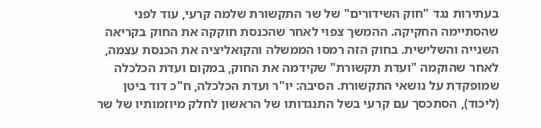בעתירות נגד "חוק השידורים" של שר התקשורת שלמה קרעי, עוד לפני שהסתיימה החקיקה. ההמשך צפוי לאחר שהכנסת חוקקה את החוק בקריאה השנייה והשלישית. בחוק הזה רמסו הממשלה והקואליציה את הכנסת עצמה, לאחר שהוקמה "ועדת תקשורת" שקידמה את החוק, במקום ועדת הכלכלה שמופקדת על נושאי התקשורת. הסיבה: יו"ר ועדת הכלכלה, ח"כ דוד ביטן (ליכוד), הסתכסך עם קרעי בשל התנגדותו של הראשון לחלק מיוזמותיו של שר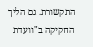התקשורת. גם הליך החקיקה ב"וועדת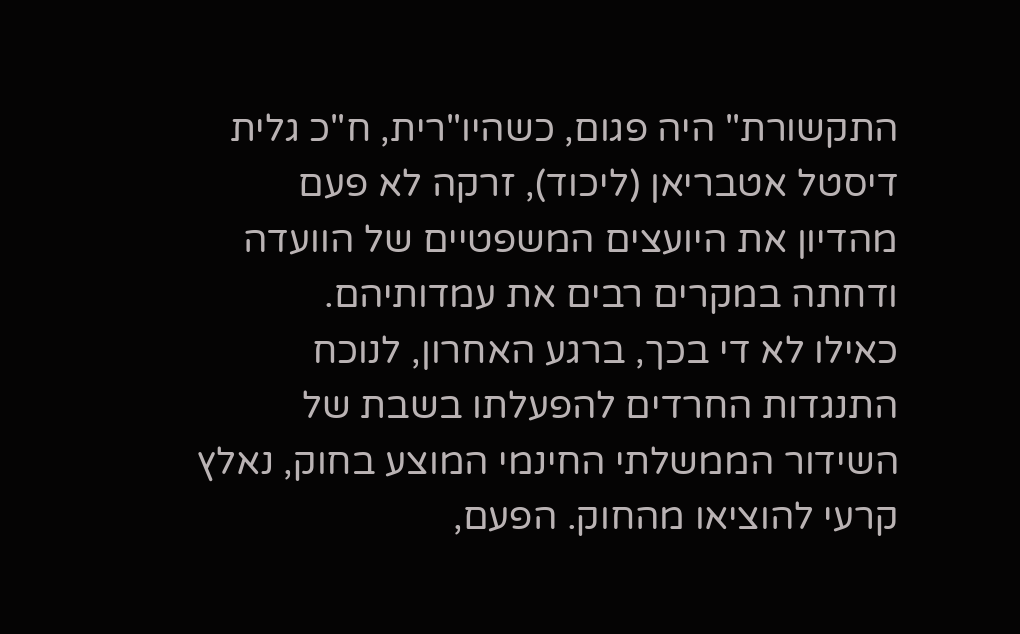התקשורת" היה פגום, כשהיו"רית, ח"כ גלית דיסטל אטבריאן (ליכוד), זרקה לא פעם מהדיון את היועצים המשפטיים של הוועדה ודחתה במקרים רבים את עמדותיהם.
כאילו לא די בכך, ברגע האחרון, לנוכח התנגדות החרדים להפעלתו בשבת של השידור הממשלתי החינמי המוצע בחוק, נאלץ קרעי להוציאו מהחוק. הפעם,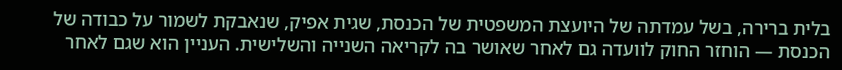בלית ברירה, בשל עמדתה של היועצת המשפטית של הכנסת, שגית אפיק, שנאבקת לשמור על כבודה של הכנסת — הוחזר החוק לוועדה גם לאחר שאושר בה לקריאה השנייה והשלישית. העניין הוא שגם לאחר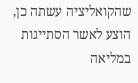שהקואליציה עשתה כן, הוצע לאשר הסתייגות במליאה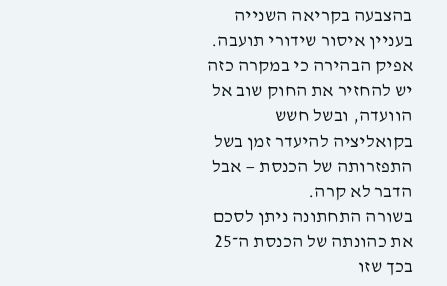בהצבעה בקריאה השנייה בעניין איסור שידורי תועבה. אפיק הבהירה כי במקרה כזה יש להחזיר את החוק שוב אל הוועדה, ובשל חשש בקואליציה להיעדר זמן בשל התפזרותה של הכנסת — אבל הדבר לא קרה.
בשורה התחתונה ניתן לסכם את כהונתה של הכנסת ה־25 בכך שזו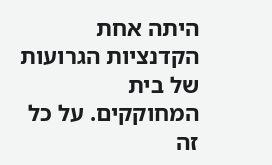היתה אחת הקדנציות הגרועות של בית המחוקקים. על כל זה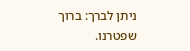ניתן לברך: ברוך שפטרנו.